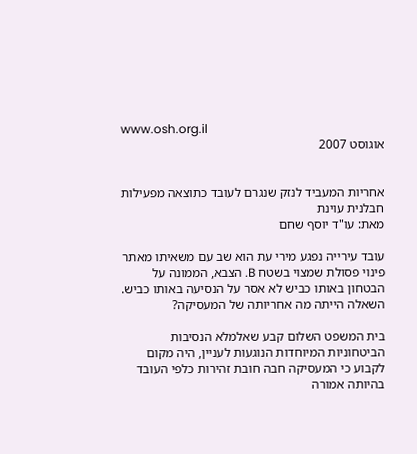www.osh.org.il
אוגוסט 2007


אחריות המעביד לנזק שנגרם לעובד כתוצאה מפעילות חבלנית עוינת
מאת: עו"ד יוסף שחם

עובד עירייה נפגע מירי עת הוא שב עם משאיתו מאתר פינוי פסולת שמצוי בשטח B. הצבא, הממונה על הבטחון באותו כביש לא אסר על הנסיעה באותו כביש. השאלה הייתה מה אחריותה של המעסיקה?

בית המשפט השלום קבע שאלמלא הנסיבות הביטחוניות המיוחדות הנוגעות לעניין, היה מקום לקבוע כי המעסיקה חבה חובת זהירות כלפי העובד בהיותה אמורה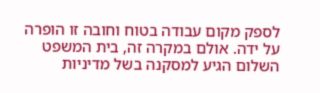לספק מקום עבודה בטוח וחובה זו הופרה על ידה. אולם במקרה זה, בית המשפט השלום הגיע למסקנה בשל מדיניות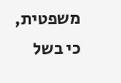משפטית, כי בשל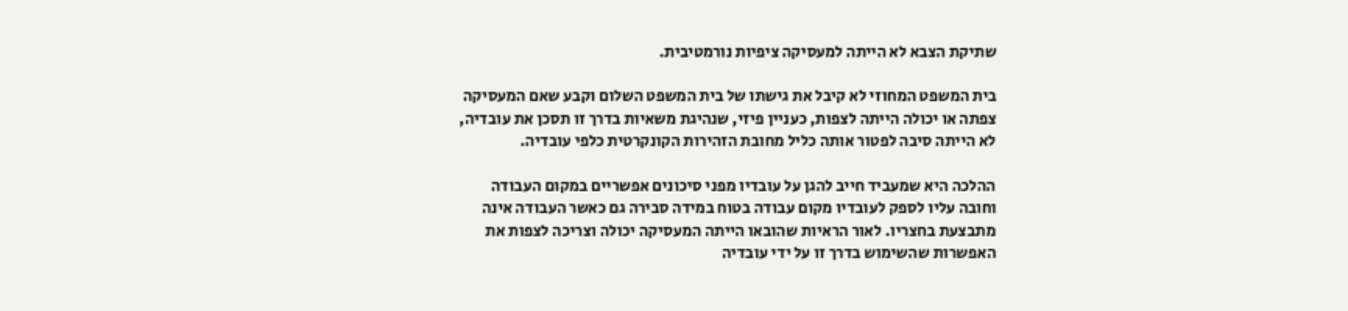שתיקת הצבא לא הייתה למעסיקה ציפיות נורמטיבית.

בית המשפט המחוזי לא קיבל את גישתו של בית המשפט השלום וקבע שאם המעסיקה צפתה או יכולה הייתה לצפות, כעניין פיזי, שנהיגת משאיות בדרך זו תסכן את עובדיה, לא הייתה סיבה לפטור אותה כליל מחובת הזהירות הקונקרטית כלפי עובדיה.

ההלכה היא שמעביד חייב להגן על עובדיו מפני סיכונים אפשריים במקום העבודה וחובה עליו לספק לעובדיו מקום עבודה בטוח במידה סבירה גם כאשר העבודה אינה מתבצעת בחצריו. לאור הראיות שהובאו הייתה המעסיקה יכולה וצריכה לצפות את האפשרות שהשימוש בדרך זו על ידי עובדיה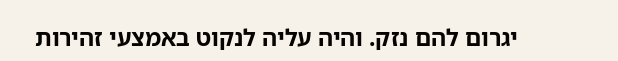יגרום להם נזק. והיה עליה לנקוט באמצעי זהירות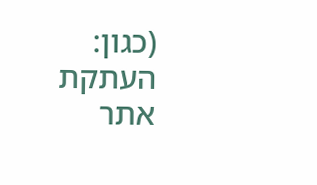(כגון: העתקת אתר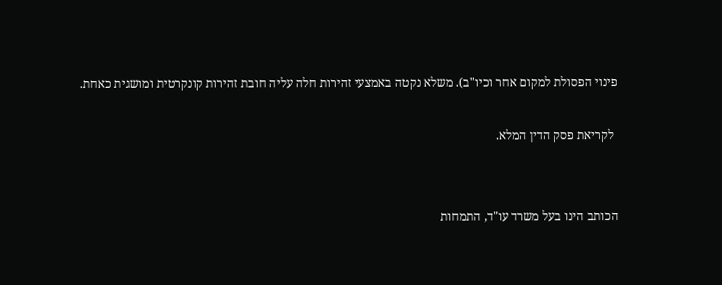פינוי הפסולת למקום אחר וכיו"ב). משלא נקטה באמצעי זהירות חלה עליה חובת זהירות קונקרטית ומושגית כאחת.

 לקריאת פסק הדין המלא.


הכותב הינו בעל משרד עו"ד, התמחות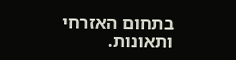בתחום האזרחי ותאונות.